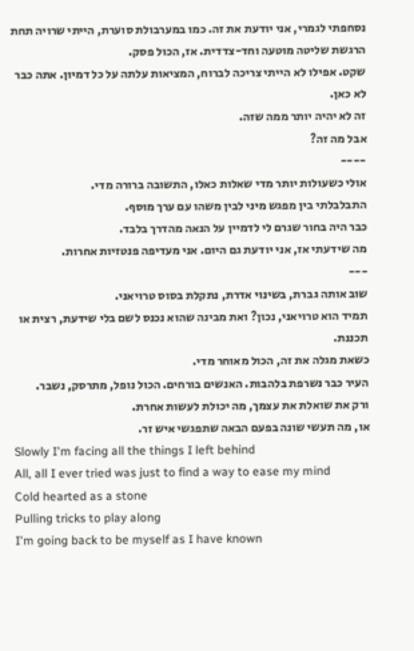נסחפתי לגמרי, אני יודעת את זה. כמו במערבולת סוערת, הייתי שרויה תחת הרגשת שליטה מוטעה וחד-צדדית. אז, הכול פסק.
שקט. אפילו לא הייתי צריכה לברוח, המציאות עלתה על כל דמיון. אתה כבר לא כאן.
זה לא יהיה יותר ממה שזה.
אבל מה זה?
----
אולי כשעולות יותר מדי שאלות כאלו, התשובה ברורה מדי.
התבלבלתי בין מפגש מיני לבין משהו עם ערך מוסף.
כבר היה בחור שגרם לי לדמיין על הנאה מהדרך בלבד.
מה שידעתי אז, אני יודעת גם היום. אני מעדיפה פנטזיות אחרות.
---
שוב אותה גברת, בשינוי אדרת, נתקלת בסוס טרויאני.
תמיד הוא טרויאני, נכון? ואת מבינה שהוא נכנס לשם בלי שידעת, רצית או תכננת.
כשאת מגלה את זה, הכול מאוחר מדי.
העיר כבר נשרפת בלהבות. האנשים בורחים. הכול נופל, מתרסק, נשבר.
ורק את שואלת את עצמך, מה יכולת לעשות אחרת.
או, מה תעשי שונה בפעם הבאה שתפגשי איש זר.
Slowly I'm facing all the things I left behind
All, all I ever tried was just to find a way to ease my mind
Cold hearted as a stone
Pulling tricks to play along
I'm going back to be myself as I have known